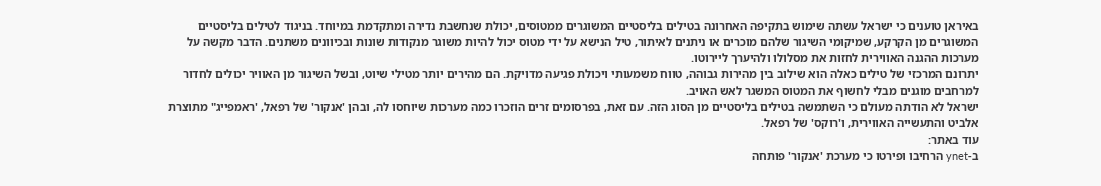באיראן טוענים כי ישראל עשתה שימוש בתקיפה האחרונה בטילים בליסטיים המשוגרים ממטוסים, יכולת שנחשבת נדירה ומתקדמת במיוחד. בניגוד לטילים בליסטיים המשוגרים מן הקרקע, שמיקומי השיגור שלהם מוכרים או ניתנים לאיתור, טיל הנישא על ידי מטוס יכול להיות משוגר מנקודות שונות ובכיוונים משתנים. הדבר מקשה על מערכות ההגנה האווירית לחזות את מסלולו ולהיערך ליירוטו.
יתרונם המרכזי של טילים כאלה הוא שילוב בין מהירות גבוהה, טווח משמעותי ויכולת פגיעה מדויקת. הם מהירים יותר מטילי שיוט, ובשל השיגור מן האוויר יכולים לחדור למרחבים מוגנים מבלי לחשוף את המטוס המשגר לאש האויב.
ישראל לא הודתה מעולם כי השתמשה בטילים בליסטיים מן הסוג הזה. עם זאת, בפרסומים זרים הוזכרו כמה מערכות שיוחסו לה, ובהן 'אנקור' של רפאל, 'ראמפייג" מתוצרת אלביט והתעשייה האווירית, ו'רוקס' של רפאל.
עוד באתר:
ב-ynet הרחיבו ופירטו כי מערכת 'אנקור' פותחה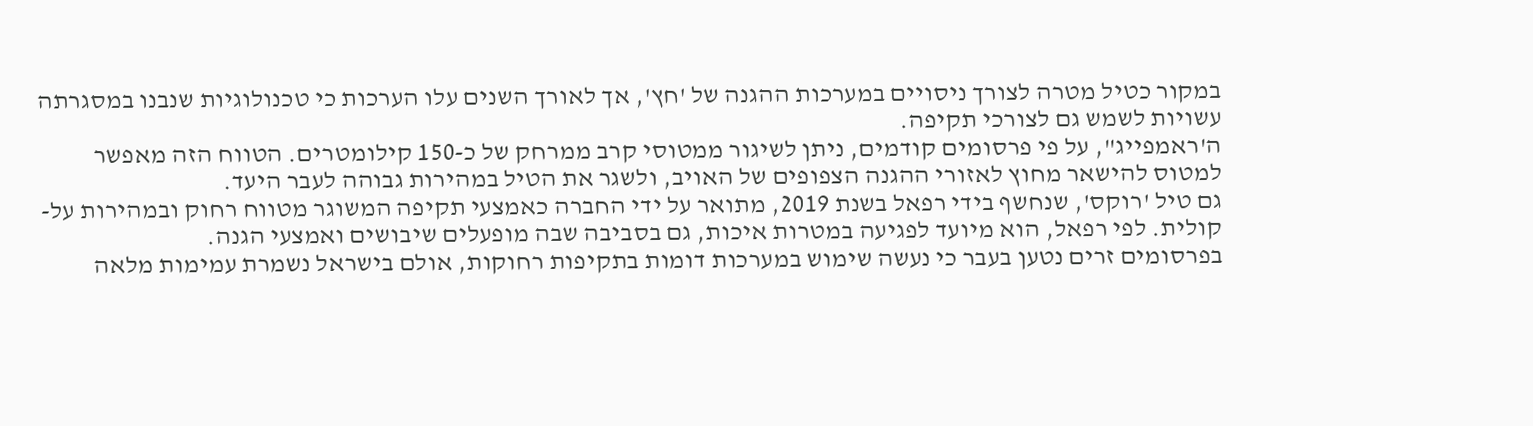במקור כטיל מטרה לצורך ניסויים במערכות ההגנה של 'חץ', אך לאורך השנים עלו הערכות כי טכנולוגיות שנבנו במסגרתה עשויות לשמש גם לצורכי תקיפה.
ה'ראמפייג", על פי פרסומים קודמים, ניתן לשיגור ממטוסי קרב ממרחק של כ-150 קילומטרים. הטווח הזה מאפשר למטוס להישאר מחוץ לאזורי ההגנה הצפופים של האויב, ולשגר את הטיל במהירות גבוהה לעבר היעד.
גם טיל 'רוקס', שנחשף בידי רפאל בשנת 2019, מתואר על ידי החברה כאמצעי תקיפה המשוגר מטווח רחוק ובמהירות על-קולית. לפי רפאל, הוא מיועד לפגיעה במטרות איכות, גם בסביבה שבה מופעלים שיבושים ואמצעי הגנה.
בפרסומים זרים נטען בעבר כי נעשה שימוש במערכות דומות בתקיפות רחוקות, אולם בישראל נשמרת עמימות מלאה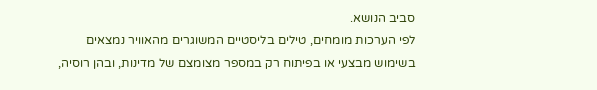סביב הנושא.
לפי הערכות מומחים, טילים בליסטיים המשוגרים מהאוויר נמצאים בשימוש מבצעי או בפיתוח רק במספר מצומצם של מדינות, ובהן רוסיה,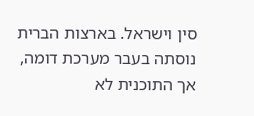סין וישראל. בארצות הברית נוסתה בעבר מערכת דומה, אך התוכנית לא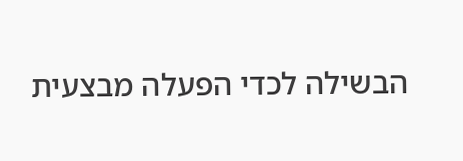הבשילה לכדי הפעלה מבצעית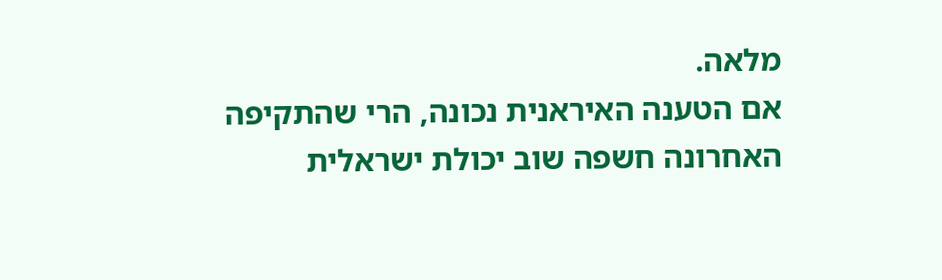מלאה.
אם הטענה האיראנית נכונה, הרי שהתקיפה האחרונה חשפה שוב יכולת ישראלית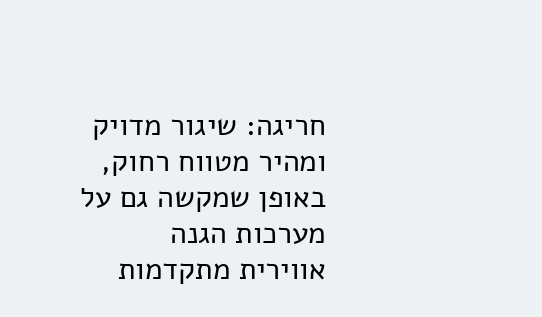חריגה: שיגור מדויק ומהיר מטווח רחוק, באופן שמקשה גם על מערכות הגנה אווירית מתקדמות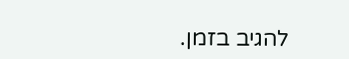להגיב בזמן.